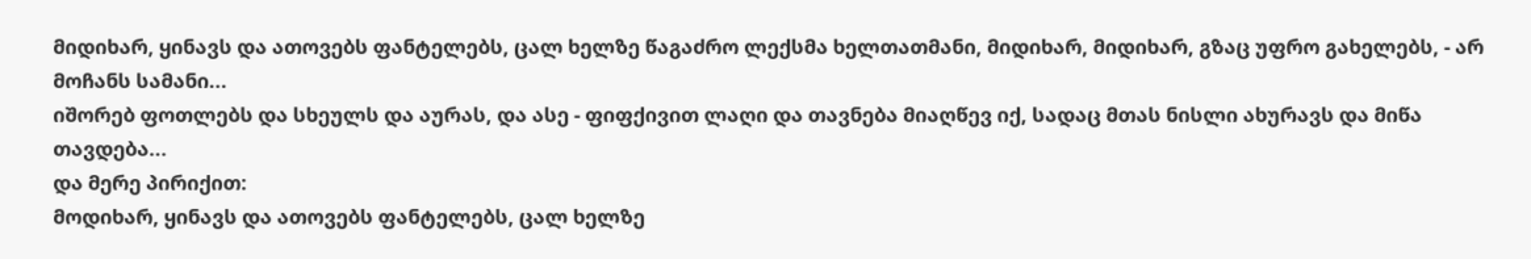მიდიხარ, ყინავს და ათოვებს ფანტელებს, ცალ ხელზე წაგაძრო ლექსმა ხელთათმანი, მიდიხარ, მიდიხარ, გზაც უფრო გახელებს, - არ მოჩანს სამანი...
იშორებ ფოთლებს და სხეულს და აურას, და ასე - ფიფქივით ლაღი და თავნება მიაღწევ იქ, სადაც მთას ნისლი ახურავს და მიწა თავდება...
და მერე პირიქით:
მოდიხარ, ყინავს და ათოვებს ფანტელებს, ცალ ხელზე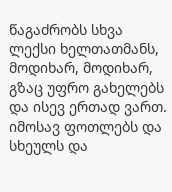წაგაძრობს სხვა ლექსი ხელთათმანს, მოდიხარ, მოდიხარ, გზაც უფრო გახელებს და ისევ ერთად ვართ.
იმოსავ ფოთლებს და სხეულს და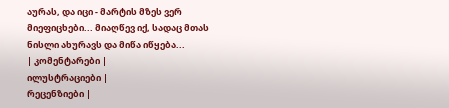აურას, და იცი - მარტის მზეს ვერ მიეფიცხები... მიაღწევ იქ, სადაც მთას ნისლი ახურავს და მიწა იწყება...
| კომენტარები |
ილუსტრაციები |
რეცენზიები |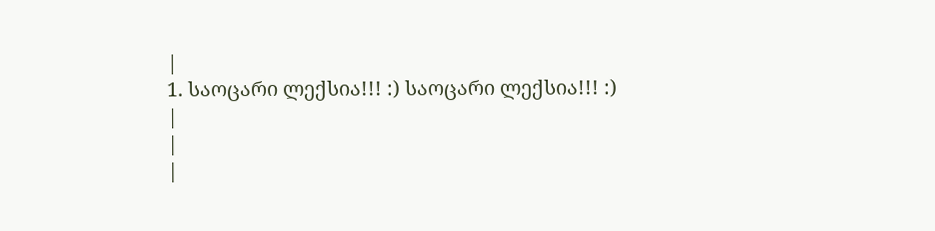|
1. საოცარი ლექსია!!! :) საოცარი ლექსია!!! :)
|
|
|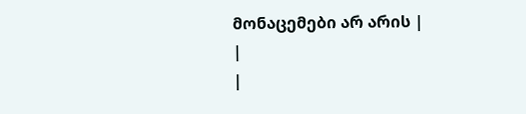მონაცემები არ არის |
|
|